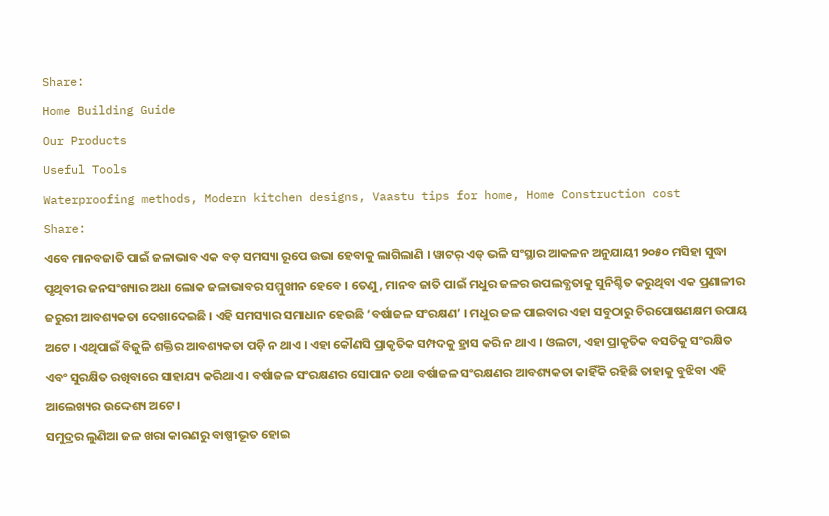Share:
Home Building Guide
Our Products
Useful Tools
Waterproofing methods, Modern kitchen designs, Vaastu tips for home, Home Construction cost
Share:
ଏବେ ମାନବଜାତି ପାଇଁ ଜଳାଭାବ ଏକ ବଡ଼ ସମସ୍ୟା ରୂପେ ଉଭା ହେବାକୁ ଲାଗିଲାଣି । ୱାଟର୍ ଏଡ୍ ଭଳି ସଂସ୍ଥାର ଆକଳନ ଅନୁଯାୟୀ ୨୦୫୦ ମସିହା ସୁଦ୍ଧା ପୃଥିବୀର ଜନସଂଖ୍ୟାର ଅଧା ଲୋକ ଜଳାଭାବର ସମ୍ମୁଖୀନ ହେବେ । ତେଣୁ, ମାନବ ଜାତି ପାଇଁ ମଧୁର ଜଳର ଉପଲବ୍ଧତାକୁ ସୁନିଶ୍ଚିତ କରୁଥିବା ଏକ ପ୍ରଣାଳୀର ଜରୁରୀ ଆବଶ୍ୟକତା ଦେଖାଦେଇଛି । ଏହି ସମସ୍ୟାର ସମାଧାନ ହେଉଛି ‘ବର୍ଷାଜଳ ସଂରକ୍ଷଣ’ । ମଧୁର ଜଳ ପାଇବାର ଏହା ସବୁଠାରୁ ଚିରପୋଷଣକ୍ଷମ ଉପାୟ ଅଟେ । ଏଥିପାଇଁ ବିଜୁଳି ଶକ୍ତିର ଆବଶ୍ୟକତା ପଡ଼ି ନ ଥାଏ । ଏହା କୌଣସି ପ୍ରାକୃତିକ ସମ୍ପଦକୁ ହ୍ରାସ କରି ନ ଥାଏ । ଓଲଟା, ଏହା ପ୍ରାକୃତିକ ବସତିକୁ ସଂରକ୍ଷିତ ଏବଂ ସୁରକ୍ଷିତ ରଖିବାରେ ସାହାଯ୍ୟ କରିଥାଏ । ବର୍ଷାଜଳ ସଂରକ୍ଷଣର ସୋପାନ ତଥା ବର୍ଷାଜଳ ସଂରକ୍ଷଣର ଆବଶ୍ୟକତା କାହିଁକି ରହିଛି ତାହାକୁ ବୁଝିବା ଏହି ଆଲେଖ୍ୟର ଉଦ୍ଦେଶ୍ୟ ଅଟେ ।
ସମୁଦ୍ରର ଲୁଣିଆ ଜଳ ଖରା କାରଣରୁ ବାଷ୍ପୀଭୂତ ହୋଇ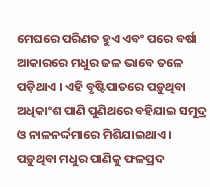ମେଘରେ ପରିଣତ ହୁଏ ଏବଂ ପରେ ବର୍ଷା ଆକାରରେ ମଧୁର ଜଳ ଭାବେ ତଳେ ପଡ଼ିଥାଏ । ଏହି ବୃଷ୍ଟିପାତରେ ପଡ଼ୁଥିବା ଅଧିକାଂଶ ପାଣି ପୁଣିଥରେ ବହିଯାଇ ସମୁଦ୍ର ଓ ନାଳନର୍ଦ୍ଦମାରେ ମିଶିଯାଇଥାଏ । ପଡ଼ୁଥିବା ମଧୁର ପାଣିକୁ ଫଳପ୍ରଦ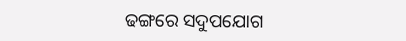ଢଙ୍ଗରେ ସଦୁପଯୋଗ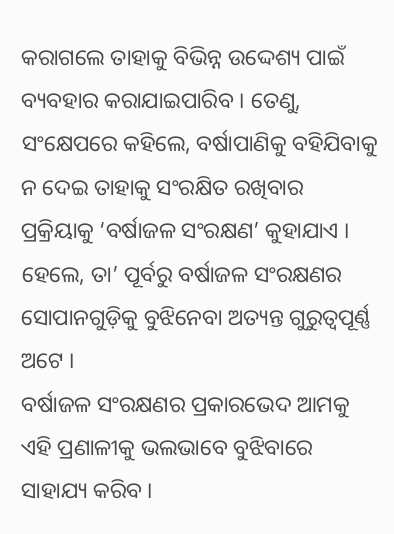କରାଗଲେ ତାହାକୁ ବିଭିନ୍ନ ଉଦ୍ଦେଶ୍ୟ ପାଇଁ ବ୍ୟବହାର କରାଯାଇପାରିବ । ତେଣୁ, ସଂକ୍ଷେପରେ କହିଲେ, ବର୍ଷାପାଣିକୁ ବହିଯିବାକୁ ନ ଦେଇ ତାହାକୁ ସଂରକ୍ଷିତ ରଖିବାର ପ୍ରକ୍ରିୟାକୁ ‘ବର୍ଷାଜଳ ସଂରକ୍ଷଣ’ କୁହାଯାଏ । ହେଲେ, ତା’ ପୂର୍ବରୁ ବର୍ଷାଜଳ ସଂରକ୍ଷଣର ସୋପାନଗୁଡ଼ିକୁ ବୁଝିନେବା ଅତ୍ୟନ୍ତ ଗୁରୁତ୍ୱପୂର୍ଣ୍ଣ ଅଟେ ।
ବର୍ଷାଜଳ ସଂରକ୍ଷଣର ପ୍ରକାରଭେଦ ଆମକୁ ଏହି ପ୍ରଣାଳୀକୁ ଭଲଭାବେ ବୁଝିବାରେ ସାହାଯ୍ୟ କରିବ ।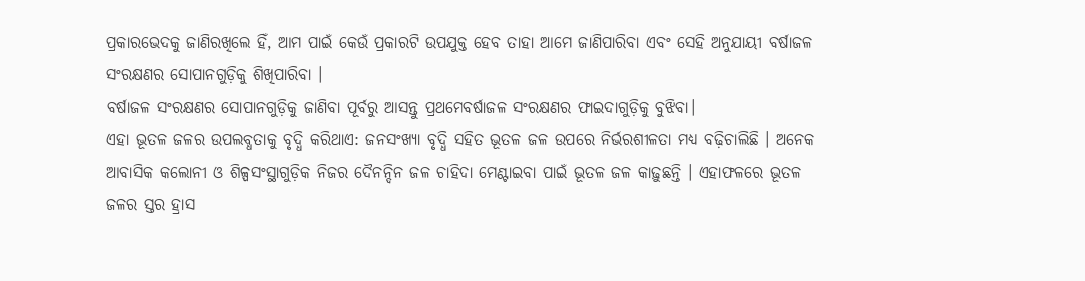ପ୍ରକାରଭେଦକୁ ଜାଣିରଖିଲେ ହିଁ, ଆମ ପାଇଁ କେଉଁ ପ୍ରକାରଟି ଉପଯୁକ୍ତ ହେବ ତାହା ଆମେ ଜାଣିପାରିବା ଏବଂ ସେହି ଅନୁଯାୟୀ ବର୍ଷାଜଳ ସଂରକ୍ଷଣର ସୋପାନଗୁଡ଼ିକୁ ଶିଖିପାରିବା ।
ବର୍ଷାଜଳ ସଂରକ୍ଷଣର ସୋପାନଗୁଡ଼ିକୁ ଜାଣିବା ପୂର୍ବରୁ ଆସନ୍ତୁ ପ୍ରଥମେବର୍ଷାଜଳ ସଂରକ୍ଷଣର ଫାଇଦାଗୁଡ଼ିକୁ ବୁଝିବା।
ଏହା ଭୂତଳ ଜଳର ଉପଲବ୍ଧତାକୁ ବୃଦ୍ଧି କରିଥାଏ: ଜନସଂଖ୍ୟା ବୃଦ୍ଧି ସହିତ ଭୂତଳ ଜଳ ଉପରେ ନିର୍ଭରଶୀଳତା ମଧ୍ୟ ବଢ଼ିଚାଲିଛି । ଅନେକ ଆବାସିକ କଲୋନୀ ଓ ଶିଳ୍ପସଂସ୍ଥାଗୁଡ଼ିକ ନିଜର ଦୈନନ୍ଦିନ ଜଳ ଚାହିଦା ମେଣ୍ଟାଇବା ପାଇଁ ଭୂତଳ ଜଳ କାଢ଼ୁଛନ୍ତି । ଏହାଫଳରେ ଭୂତଳ ଜଳର ସ୍ତର ହ୍ରାସ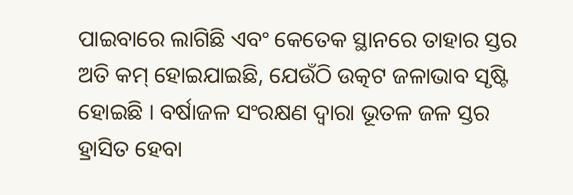ପାଇବାରେ ଲାଗିଛି ଏବଂ କେତେକ ସ୍ଥାନରେ ତାହାର ସ୍ତର ଅତି କମ୍ ହୋଇଯାଇଛି, ଯେଉଁଠି ଉତ୍କଟ ଜଳାଭାବ ସୃଷ୍ଟି ହୋଇଛି । ବର୍ଷାଜଳ ସଂରକ୍ଷଣ ଦ୍ୱାରା ଭୂତଳ ଜଳ ସ୍ତର ହ୍ରାସିତ ହେବା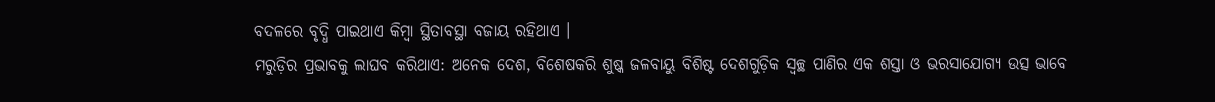ବଦଳରେ ବୃଦ୍ଧି ପାଇଥାଏ କିମ୍ବା ସ୍ଥିତାବସ୍ଥା ବଜାୟ ରହିଥାଏ ।
ମରୁଡ଼ିର ପ୍ରଭାବକୁ ଲାଘବ କରିଥାଏ: ଅନେକ ଦେଶ, ବିଶେଷକରି ଶୁଷ୍କ ଜଳବାୟୁ ବିଶିଷ୍ଟ ଦେଶଗୁଡ଼ିକ ସ୍ୱଚ୍ଛ ପାଣିର ଏକ ଶସ୍ତା ଓ ଭରସାଯୋଗ୍ୟ ଉତ୍ସ ଭାବେ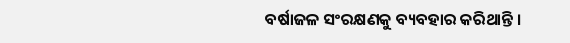ବର୍ଷାଜଳ ସଂରକ୍ଷଣକୁ ବ୍ୟବହାର କରିଥାନ୍ତି ।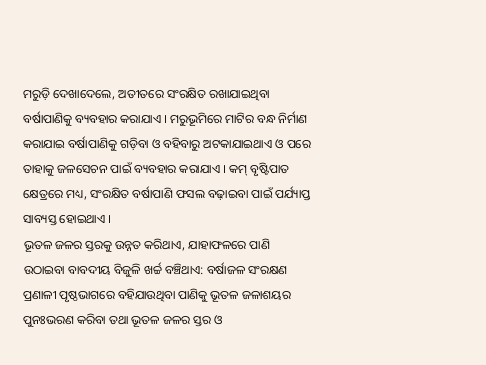ମରୁଡ଼ି ଦେଖାଦେଲେ, ଅତୀତରେ ସଂରକ୍ଷିତ ରଖାଯାଇଥିବା ବର୍ଷାପାଣିକୁ ବ୍ୟବହାର କରାଯାଏ । ମରୁଭୂମିରେ ମାଟିର ବନ୍ଧ ନିର୍ମାଣ କରାଯାଇ ବର୍ଷାପାଣିକୁ ଗଡ଼ିବା ଓ ବହିବାରୁ ଅଟକାଯାଇଥାଏ ଓ ପରେ ତାହାକୁ ଜଳସେଚନ ପାଇଁ ବ୍ୟବହାର କରାଯାଏ । କମ୍ ବୃଷ୍ଟିପାତ କ୍ଷେତ୍ରରେ ମଧ୍ୟ, ସଂରକ୍ଷିତ ବର୍ଷାପାଣି ଫସଲ ବଢ଼ାଇବା ପାଇଁ ପର୍ଯ୍ୟାପ୍ତ ସାବ୍ୟସ୍ତ ହୋଇଥାଏ ।
ଭୂତଳ ଜଳର ସ୍ତରକୁ ଉନ୍ନତ କରିଥାଏ, ଯାହାଫଳରେ ପାଣି ଉଠାଇବା ବାବଦୀୟ ବିଜୁଳି ଖର୍ଚ୍ଚ ବଞ୍ଚିଥାଏ: ବର୍ଷାଜଳ ସଂରକ୍ଷଣ ପ୍ରଣାଳୀ ପୃଷ୍ଠଭାଗରେ ବହିଯାଉଥିବା ପାଣିକୁ ଭୂତଳ ଜଳାଶୟର ପୁନଃଭରଣ କରିବା ତଥା ଭୂତଳ ଜଳର ସ୍ତର ଓ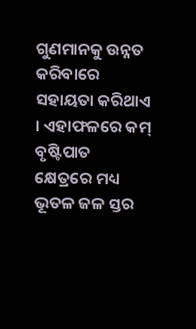ଗୁଣମାନକୁ ଉନ୍ନତ କରିବାରେ ସହାୟତା କରିଥାଏ । ଏହାଫଳରେ କମ୍ ବୃଷ୍ଟିପାତ କ୍ଷେତ୍ରରେ ମଧ୍ୟ ଭୂତଳ ଜଳ ସ୍ତର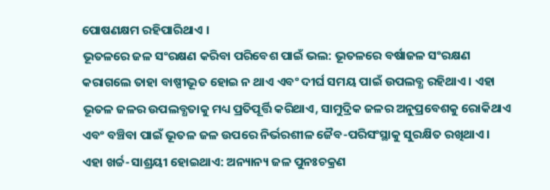ପୋଷଣକ୍ଷମ ରହିପାରିଥାଏ ।
ଭୂତଳରେ ଜଳ ସଂରକ୍ଷଣ କରିବା ପରିବେଶ ପାଇଁ ଭଲ: ଭୂତଳରେ ବର୍ଷାଜଳ ସଂରକ୍ଷଣ କରାଗଲେ ତାହା ବାଷ୍ପୀଭୂତ ହୋଇ ନ ଥାଏ ଏବଂ ଦୀର୍ଘ ସମୟ ପାଇଁ ଉପଲବ୍ଧ ରହିଥାଏ । ଏହା ଭୂତଳ ଜଳର ଉପଲବ୍ଧତାକୁ ମଧ୍ୟ ପ୍ରତିପୂର୍ତ୍ତି କରିଥାଏ, ସାମୁଦ୍ରିକ ଜଳର ଅନୁପ୍ରବେଶକୁ ରୋକିଥାଏ ଏବଂ ବଞ୍ଚିବା ପାଇଁ ଭୂତଳ ଜଳ ଉପରେ ନିର୍ଭରଶୀଳ ଜୈବ-ପରିସଂସ୍ଥାକୁ ସୁରକ୍ଷିତ ରଖିଥାଏ ।
ଏହା ଖର୍ଚ୍ଚ-ସାଶ୍ରୟୀ ହୋଇଥାଏ: ଅନ୍ୟାନ୍ୟ ଜଳ ପୁନଃଚକ୍ରଣ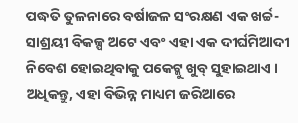ପଦ୍ଧତି ତୁଳନାରେ ବର୍ଷାଜଳ ସଂରକ୍ଷଣ ଏକ ଖର୍ଚ୍ଚ-ସାଶ୍ରୟୀ ବିକଳ୍ପ ଅଟେ ଏବଂ ଏହା ଏକ ଦୀର୍ଘମିଆଦୀ ନିବେଶ ହୋଇଥିବାକୁ ପକେଟ୍କୁ ଖୁବ୍ ସୁହାଇଥାଏ । ଅଧିକନ୍ତୁ, ଏହା ବିଭିନ୍ନ ମାଧ୍ୟମ ଜରିଆରେ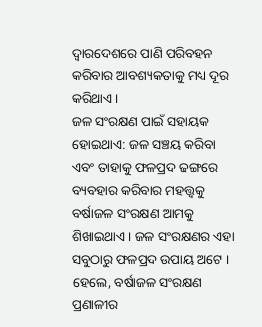ଦ୍ୱାରଦେଶରେ ପାଣି ପରିବହନ କରିବାର ଆବଶ୍ୟକତାକୁ ମଧ୍ୟ ଦୂର କରିଥାଏ ।
ଜଳ ସଂରକ୍ଷଣ ପାଇଁ ସହାୟକ ହୋଇଥାଏ: ଜଳ ସଞ୍ଚୟ କରିବା ଏବଂ ତାହାକୁ ଫଳପ୍ରଦ ଢଙ୍ଗରେ ବ୍ୟବହାର କରିବାର ମହତ୍ତ୍ୱକୁ ବର୍ଷାଜଳ ସଂରକ୍ଷଣ ଆମକୁ ଶିଖାଇଥାଏ । ଜଳ ସଂରକ୍ଷଣର ଏହା ସବୁଠାରୁ ଫଳପ୍ରଦ ଉପାୟ ଅଟେ । ହେଲେ, ବର୍ଷାଜଳ ସଂରକ୍ଷଣ ପ୍ରଣାଳୀର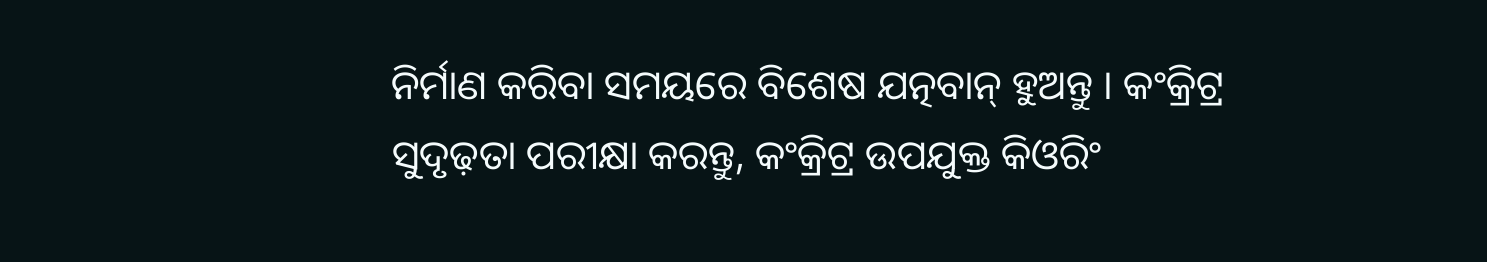ନିର୍ମାଣ କରିବା ସମୟରେ ବିଶେଷ ଯତ୍ନବାନ୍ ହୁଅନ୍ତୁ । କଂକ୍ରିଟ୍ର ସୁଦୃଢ଼ତା ପରୀକ୍ଷା କରନ୍ତୁ, କଂକ୍ରିଟ୍ର ଉପଯୁକ୍ତ କିଓରିଂ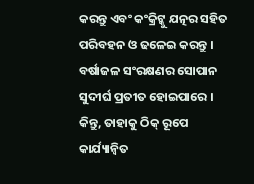କରନ୍ତୁ ଏବଂ କଂକ୍ରିଟ୍କୁ ଯତ୍ନର ସହିତ ପରିବହନ ଓ ଢଳେଇ କରନ୍ତୁ ।
ବର୍ଷାଜଳ ସଂରକ୍ଷଣର ସୋପାନ ସୁଦୀର୍ଘ ପ୍ରତୀତ ହୋଇପାରେ । କିନ୍ତୁ, ତାହାକୁ ଠିକ୍ ରୂପେ କାର୍ଯ୍ୟାନ୍ୱିତ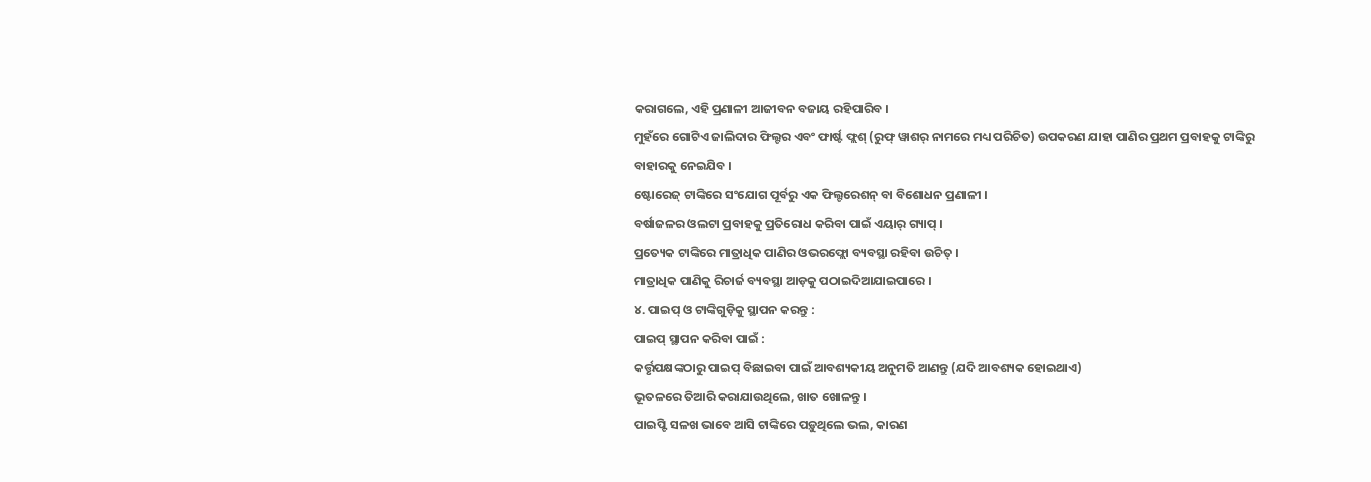କରାଗଲେ, ଏହି ପ୍ରଣାଳୀ ଆଜୀବନ ବଜାୟ ରହିପାରିବ ।
ମୁହଁରେ ଗୋଟିଏ ଜାଲିଦାର ଫିଲ୍ଟର ଏବଂ ଫାର୍ଷ୍ଟ ଫ୍ଲଶ୍ (ରୁଫ୍ ୱାଶର୍ ନାମରେ ମଧ୍ୟ ପରିଚିତ) ଉପକରଣ ଯାହା ପାଣିର ପ୍ରଥମ ପ୍ରବାହକୁ ଟାଙ୍କିରୁ ବାହାରକୁ ନେଇଯିବ ।
ଷ୍ଟୋରେଜ୍ ଟାଙ୍କିରେ ସଂଯୋଗ ପୂର୍ବରୁ ଏକ ଫିଲ୍ଟରେଶନ୍ ବା ବିଶୋଧନ ପ୍ରଣାଳୀ ।
ବର୍ଷାଜଳର ଓଲଟା ପ୍ରବାହକୁ ପ୍ରତିରୋଧ କରିବା ପାଇଁ ଏୟାର୍ ଗ୍ୟାପ୍ ।
ପ୍ରତ୍ୟେକ ଟାଙ୍କିରେ ମାତ୍ରାଧିକ ପାଣିର ଓଭରଫ୍ଲୋ ବ୍ୟବସ୍ଥା ରହିବା ଉଚିତ୍ ।
ମାତ୍ରାଧିକ ପାଣିକୁ ରିଚାର୍ଜ ବ୍ୟବସ୍ଥା ଆଡ଼କୁ ପଠାଇଦିଆଯାଇପାରେ ।
୪. ପାଇପ୍ ଓ ଟାଙ୍କିଗୁଡ଼ିକୁ ସ୍ଥାପନ କରନ୍ତୁ :
ପାଇପ୍ ସ୍ଥାପନ କରିବା ପାଇଁ :
କର୍ତ୍ତୃପକ୍ଷଙ୍କଠାରୁ ପାଇପ୍ ବିଛାଇବା ପାଇଁ ଆବଶ୍ୟକୀୟ ଅନୁମତି ଆଣନ୍ତୁ (ଯଦି ଆବଶ୍ୟକ ହୋଇଥାଏ)
ଭୂତଳରେ ତିଆରି କରାଯାଉଥିଲେ, ଖାତ ଖୋଳନ୍ତୁ ।
ପାଇପ୍ଟି ସଳଖ ଭାବେ ଆସି ଟାଙ୍କିରେ ପଡ଼ୁଥିଲେ ଭଲ, କାରଣ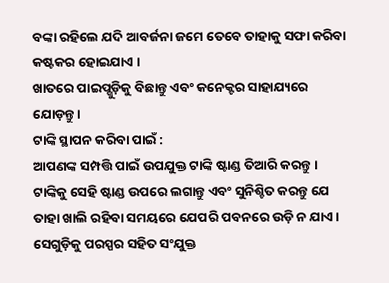ବଙ୍କା ରହିଲେ ଯଦି ଆବର୍ଜନା ଜମେ ତେବେ ତାହାକୁ ସଫା କରିବା କଷ୍ଟକର ହୋଇଯାଏ ।
ଖାତରେ ପାଇପ୍ଗୁଡ଼ିକୁ ବିଛାନ୍ତୁ ଏବଂ କନେକ୍ଟର ସାହାଯ୍ୟରେ ଯୋଡ଼ନ୍ତୁ ।
ଟାଙ୍କି ସ୍ଥାପନ କରିବା ପାଇଁ :
ଆପଣଙ୍କ ସମ୍ପତ୍ତି ପାଇଁ ଉପଯୁକ୍ତ ଟାଙ୍କି ଷ୍ଟାଣ୍ଡ ତିଆରି କରନ୍ତୁ ।
ଟାଙ୍କିକୁ ସେହି ଷ୍ଟାଣ୍ଡ ଉପରେ ଲଗାନ୍ତୁ ଏବଂ ସୁନିଶ୍ଚିତ କରନ୍ତୁ ଯେ ତାହା ଖାଲି ରହିବା ସମୟରେ ଯେପରି ପବନରେ ଉଡ଼ି ନ ଯାଏ ।
ସେଗୁଡ଼ିକୁ ପରସ୍ପର ସହିତ ସଂଯୁକ୍ତ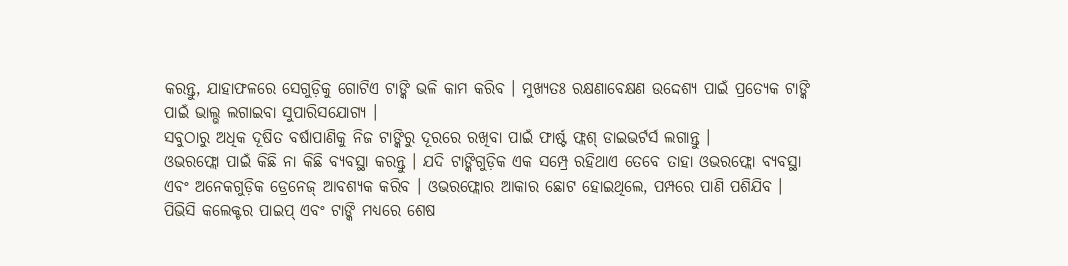କରନ୍ତୁ, ଯାହାଫଳରେ ସେଗୁଡ଼ିକୁ ଗୋଟିଏ ଟାଙ୍କି ଭଳି କାମ କରିବ । ମୁଖ୍ୟତଃ ରକ୍ଷଣାବେକ୍ଷଣ ଉଦ୍ଦେଶ୍ୟ ପାଇଁ ପ୍ରତ୍ୟେକ ଟାଙ୍କି ପାଇଁ ଭାଲ୍ଭ ଲଗାଇବା ସୁପାରିସଯୋଗ୍ୟ ।
ସବୁଠାରୁ ଅଧିକ ଦୂଷିତ ବର୍ଷାପାଣିକୁ ନିଜ ଟାଙ୍କିରୁ ଦୂରରେ ରଖିବା ପାଇଁ ଫାର୍ଷ୍ଟ ଫ୍ଲଶ୍ ଡାଇଭର୍ଟର୍ସ ଲଗାନ୍ତୁ ।
ଓଭରଫ୍ଲୋ ପାଇଁ କିଛି ନା କିଛି ବ୍ୟବସ୍ଥା କରନ୍ତୁ । ଯଦି ଟାଙ୍କିଗୁଡ଼ିକ ଏକ ସମ୍ପ୍ରେ ରହିଥାଏ ତେବେ ତାହା ଓଭରଫ୍ଲୋ ବ୍ୟବସ୍ଥା ଏବଂ ଅନେକଗୁଡ଼ିକ ଡ୍ରେନେଜ୍ ଆବଶ୍ୟକ କରିବ । ଓଭରଫ୍ଲୋର ଆକାର ଛୋଟ ହୋଇଥିଲେ, ପମ୍ପରେ ପାଣି ପଶିଯିବ ।
ପିଭିସି କଲେକ୍ଟର ପାଇପ୍ ଏବଂ ଟାଙ୍କି ମଧ୍ୟରେ ଶେଷ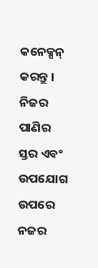କନେକ୍ସନ୍ କରନ୍ତୁ ।
ନିଜର ପାଣିର ସ୍ତର ଏବଂ ଉପଯୋଗ ଉପରେ ନଜର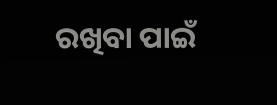ରଖିବା ପାଇଁ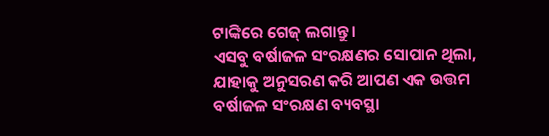ଟାଙ୍କିରେ ଗେଜ୍ ଲଗାନ୍ତୁ ।
ଏସବୁ ବର୍ଷାଜଳ ସଂରକ୍ଷଣର ସୋପାନ ଥିଲା, ଯାହାକୁ ଅନୁସରଣ କରି ଆପଣ ଏକ ଉତ୍ତମ ବର୍ଷାଜଳ ସଂରକ୍ଷଣ ବ୍ୟବସ୍ଥା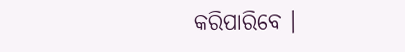କରିପାରିବେ ।